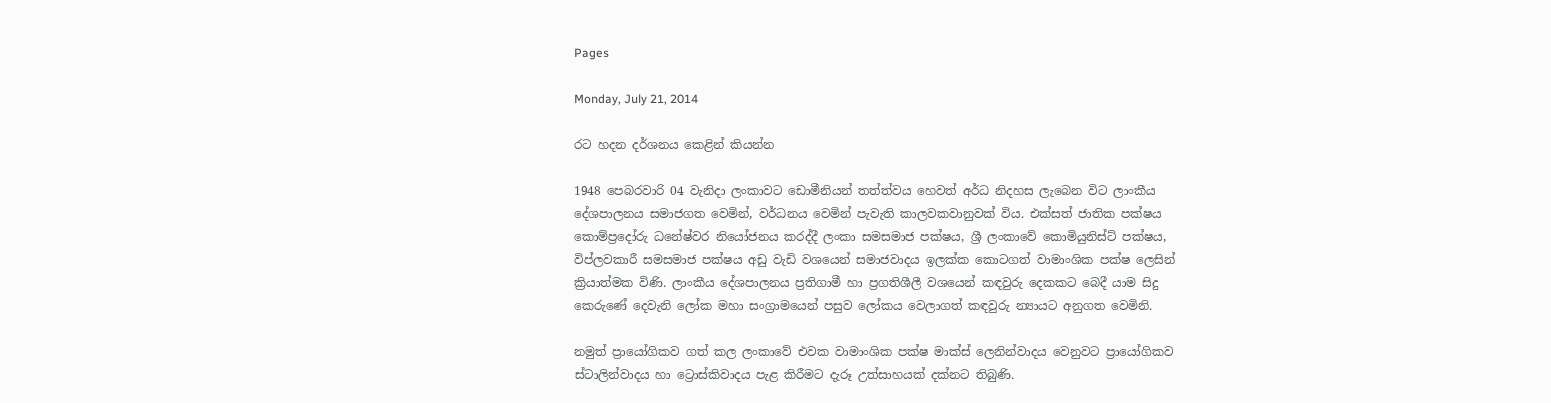Pages

Monday, July 21, 2014

රට හදන දර්ශනය කෙළින් කියන්න

1948 පෙබරවාරි 04 වැනිදා ලංකාවට ඩොමීනියන් තත්ත්වය හෙවත් අර්ධ නිදහස ලැබෙන විට ලාංකීය දේශපාලනය සමාජගත වෙමින්, වර්ධනය වෙමින් පැවැති කාලවකවානුවක්‌ විය. එක්‌සත් ජාතික පක්‌ෂය කොම්ප්‍රදෝරු ධනේෂ්වර නියෝජනය කරද්දී ලංකා සමසමාජ පක්‌ෂය, ශ්‍රී ලංකාවේ කොමියුනිස්‌ට්‌ පක්‌ෂය, විප්ලවකාරී සමසමාජ පක්‌ෂය අඩු වැඩි වශයෙන් සමාජවාදය ඉලක්‌ක කොටගත් වාමාංශික පක්‌ෂ ලෙසින් ක්‍රියාත්මක විණි. ලාංකීය දේශපාලනය ප්‍රතිගාමී හා ප්‍රගතිශීලී වශයෙන් කඳවුරු දෙකකට බෙදී යාම සිදු කෙරුණේ දෙවැනි ලෝක මහා සංග්‍රාමයෙන් පසුව ලෝකය වෙලාගත් කඳවුරු න්‍යායට අනුගත වෙමිනි.

නමුත් ප්‍රායෝගිකව ගත් කල ලංකාවේ එවක වාමාංශික පක්‌ෂ මාක්‌ස්‌ ලෙනින්වාදය වෙනුවට ප්‍රායෝගිකව ස්‌ටාලින්වාදය හා ට්‍රොස්‌කිවාදය පැළ කිරීමට දැරූ උත්සාහයක්‌ දක්‌නට තිබුණි.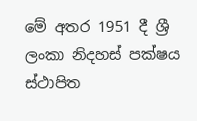මේ අතර 1951 දී ශ්‍රී ලංකා නිදහස්‌ පක්‌ෂය ස්‌ථාපිත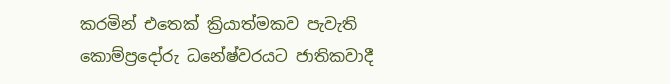කරමින් එතෙක්‌ ක්‍රියාත්මකව පැවැති කොම්ප්‍රදෝරු ධනේෂ්වරයට ජාතිකවාදී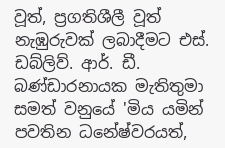වූත්, ප්‍රගතිශීලී වූත් නැඹුරුවක්‌ ලබාදීමට එස්‌. ඩබ්ලිව්. ආර්. ඩී. බණ්‌ඩාරනායක මැතිතුමා සමත් වනුයේ 'මිය යමින් පවතින ධනේෂ්වරයත්,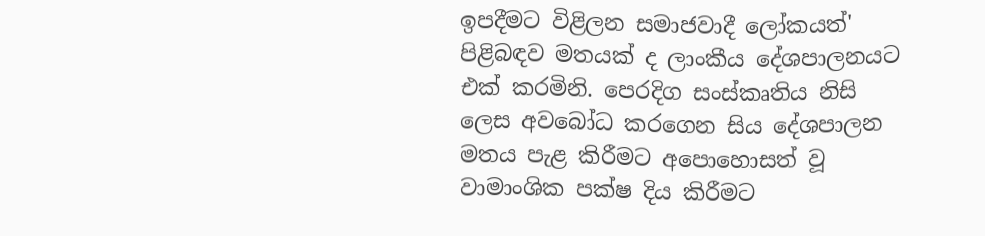ඉපදීමට විළිලන සමාජවාදී ලෝකයත්' පිළිබඳව මතයක්‌ ද ලාංකීය දේශපාලනයට එක්‌ කරමිනි. පෙරදිග සංස්‌කෘතිය නිසි ලෙස අවබෝධ කරගෙන සිය දේශපාලන මතය පැළ කිරීමට අපොහොසත් වූ වාමාංශික පක්‌ෂ දිය කිරීමට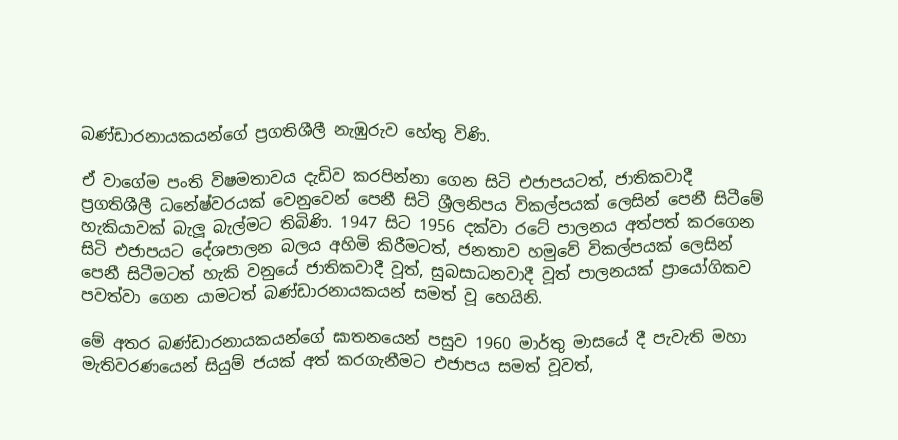බණ්‌ඩාරනායකයන්ගේ ප්‍රගතිශීලී නැඹුරුව හේතු විණි.

ඒ වාගේම පංති විෂමතාවය දැඩිව කරපින්නා ගෙන සිටි එජාපයටත්, ජාතිකවාදී ප්‍රගතිශීලී ධනේෂ්වරයක්‌ වෙනුවෙන් පෙනී සිටි ශ්‍රීලනිපය විකල්පයක්‌ ලෙසින් පෙනී සිටීමේ හැකියාවක්‌ බැලූ බැල්මට තිබිණි. 1947 සිට 1956 දක්‌වා රටේ පාලනය අත්පත් කරගෙන සිටි එජාපයට දේශපාලන බලය අහිමි කිරීමටත්, ජනතාව හමුවේ විකල්පයක්‌ ලෙසින් පෙනී සිටීමටත් හැකි වනුයේ ජාතිකවාදී වූත්, සුබසාධනවාදී වූත් පාලනයක්‌ ප්‍රායෝගිකව පවත්වා ගෙන යාමටත් බණ්‌ඩාරනායකයන් සමත් වූ හෙයිනි.

මේ අතර බණ්‌ඩාරනායකයන්ගේ ඝාතනයෙන් පසුව 1960 මාර්තු මාසයේ දී පැවැති මහා මැතිවරණයෙන් සියුම් ජයක්‌ අත් කරගැනීමට එජාපය සමත් වූවත්,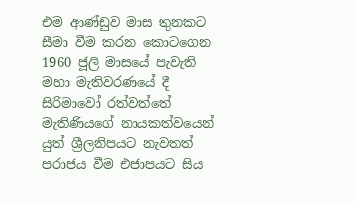එම ආණ්‌ඩුව මාස තුනකට සීමා වීම කරන කොටගෙන 1960 ජූලි මාසයේ පැවැති මහා මැතිවරණයේ දී සිරිමාවෝ රත්වත්තේ මැතිණියගේ නායකත්වයෙන් යුත් ශ්‍රීලනිපයට නැවතත් පරාජය වීම එජාපයට සිය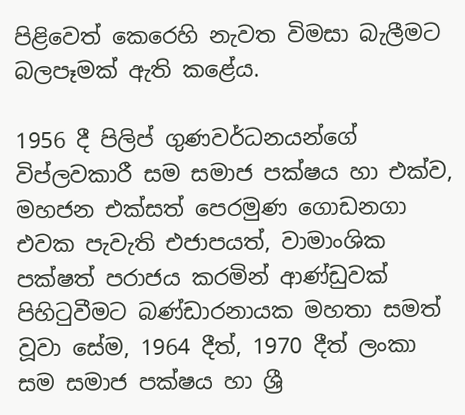පිළිවෙත් කෙරෙහි නැවත විමසා බැලීමට බලපෑමක්‌ ඇති කළේය.

1956 දී පිලිප් ගුණවර්ධනයන්ගේ විප්ලවකාරී සම සමාජ පක්‌ෂය හා එක්‌ව, මහජන එක්‌සත් පෙරමුණ ගොඩනගා එවක පැවැති එජාපයත්, වාමාංශික පක්‌ෂත් පරාජය කරමින් ආණ්‌ඩුවක්‌ පිහිටුවීමට බණ්‌ඩාරනායක මහතා සමත් වූවා සේම, 1964 දීත්, 1970 දීත් ලංකා සම සමාජ පක්‌ෂය හා ශ්‍රී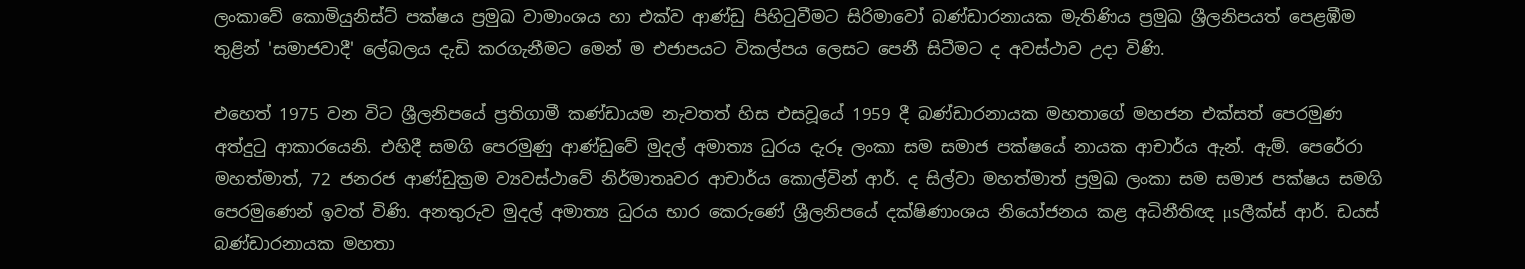ලංකාවේ කොමියුනිස්‌ට්‌ පක්‌ෂය ප්‍රමුඛ වාමාංශය හා එක්‌ව ආණ්‌ඩු පිහිටුවීමට සිරිමාවෝ බණ්‌ඩාරනායක මැතිණිය ප්‍රමුඛ ශ්‍රීලනිපයත් පෙළඹීම තුළින් 'සමාජවාදී' ලේබලය දැඩි කරගැනීමට මෙන් ම එජාපයට විකල්පය ලෙසට පෙනී සිටීමට ද අවස්‌ථාව උදා විණි.

එහෙත් 1975 වන විට ශ්‍රීලනිපයේ ප්‍රතිගාමී කණ්‌ඩායම නැවතත් හිස එසවූයේ 1959 දී බණ්‌ඩාරනායක මහතාගේ මහජන එක්‌සත් පෙරමුණ අත්දුටු ආකාරයෙනි. එහිදී සමගි පෙරමුණු ආණ්‌ඩුවේ මුදල් අමාත්‍ය ධුරය දැරූ ලංකා සම සමාජ පක්‌ෂයේ නායක ආචාර්ය ඇන්. ඇම්. පෙරේරා මහත්මාත්, 72 ජනරජ ආණ්‌ඩුක්‍රම ව්‍යවස්‌ථාවේ නිර්මාතෘවර ආචාර්ය කොල්වින් ආර්. ද සිල්වා මහත්මාත් ප්‍රමුඛ ලංකා සම සමාජ පක්‌ෂය සමගි පෙරමුණෙන් ඉවත් විණි. අනතුරුව මුදල් අමාත්‍ය ධුරය භාර කෙරුණේ ශ්‍රීලනිපයේ දක්‌ෂිණාංශය නියෝජනය කළ අධිනීතිඥ µsලීක්‌ස්‌ ආර්. ඩයස්‌ බණ්‌ඩාරනායක මහතා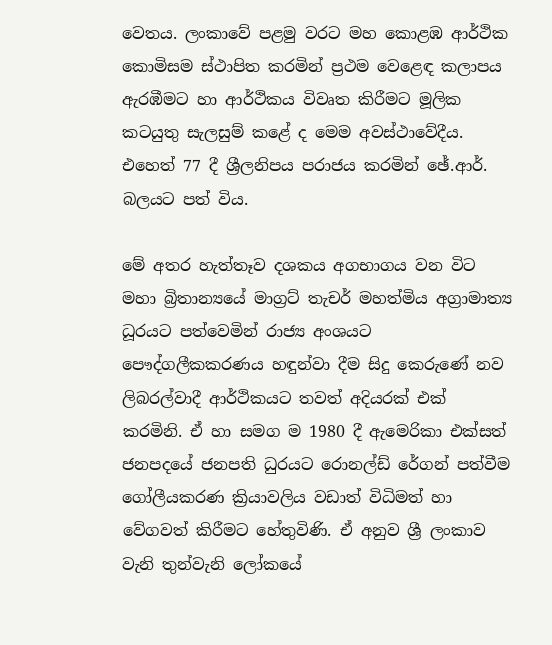වෙතය. ලංකාවේ පළමු වරට මහ කොළඹ ආර්ථික කොමිසම ස්‌ථාපිත කරමින් ප්‍රථම වෙළෙඳ කලාපය ඇරඹීමට හා ආර්ථිකය විවෘත කිරීමට මූලික කටයුතු සැලසුම් කළේ ද මෙම අවස්‌ථාවේදීය. එහෙත් 77 දී ශ්‍රීලනිපය පරාජය කරමින් ඡේ.ආර්. බලයට පත් විය.

මේ අතර හැත්තෑව දශකය අගභාගය වන විට මහා බ්‍රිතාන්‍යයේ මාග්‍රට්‌ තැචර් මහත්මිය අග්‍රාමාත්‍ය ධූරයට පත්වෙමින් රාජ්‍ය අංශයට පෞද්ගලීකකරණය හඳුන්වා දීම සිදු කෙරුණේ නව ලිබරල්වාදී ආර්ථිකයට තවත් අදියරක්‌ එක්‌ කරමිනි. ඒ හා සමග ම 1980 දී ඇමෙරිකා එක්‌සත් ජනපදයේ ජනපති ධුරයට රොනල්ඩ් රේගන් පත්වීම ගෝලීයකරණ ක්‍රියාවලිය වඩාත් විධිමත් හා වේගවත් කිරීමට හේතුවිණි. ඒ අනුව ශ්‍රී ලංකාව වැනි තුන්වැනි ලෝකයේ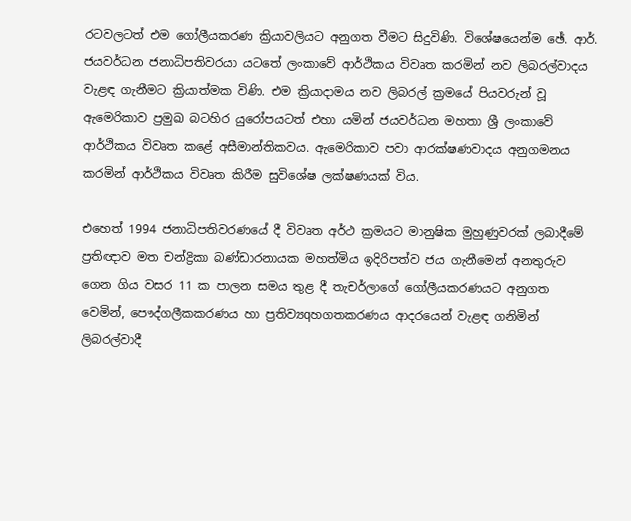රටවලටත් එම ගෝලීයකරණ ක්‍රියාවලියට අනුගත වීමට සිදුවිණි. විශේෂයෙන්ම ඡේ. ආර්. ජයවර්ධන ජනාධිපතිවරයා යටතේ ලංකාවේ ආර්ථිකය විවෘත කරමින් නව ලිබරල්වාදය වැළඳ ගැනීමට ක්‍රියාත්මක විණි. එම ක්‍රියාදාමය නව ලිබරල් ක්‍රමයේ පියවරුන් වූ ඇමෙරිකාව ප්‍රමුඛ බටහිර යුරෝපයටත් එහා යමින් ජයවර්ධන මහතා ශ්‍රී ලංකාවේ ආර්ථිකය විවෘත කළේ අසීමාන්තිකවය. ඇමෙරිකාව පවා ආරක්‌ෂණවාදය අනුගමනය කරමින් ආර්ථිකය විවෘත කිරීම සුවිශේෂ ලක්‌ෂණයක්‌ විය.

එහෙත් 1994 ජනාධිපතිවරණයේ දී විවෘත අර්ථ ක්‍රමයට මානුෂික මුහුණුවරක්‌ ලබාදීමේ ප්‍රතිඥාව මත චන්ද්‍රිකා බණ්‌ඩාරනායක මහත්මිය ඉදිරිපත්ව ජය ගැනීමෙන් අනතුරුව ගෙන ගිය වසර 11 ක පාලන සමය තුළ දී තැචර්ලාගේ ගෝලීයකරණයට අනුගත වෙමින්, පෞද්ගලීකකරණය හා ප්‍රතිව්‍යqහගතකරණය ආදරයෙන් වැළඳ ගනිමින් ලිබරල්වාදී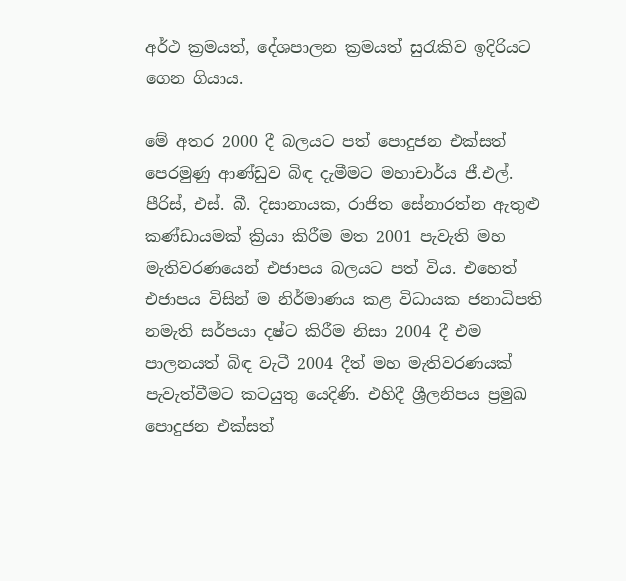අර්ථ ක්‍රමයත්, දේශපාලන ක්‍රමයත් සුරැකිව ඉදිරියට ගෙන ගියාය.

මේ අතර 2000 දී බලයට පත් පොදුජන එක්‌සත් පෙරමුණු ආණ්‌ඩුව බිඳ දැමීමට මහාචාර්ය ජී.එල්. පීරිස්‌, එස්‌. බී. දිසානායක, රාජිත සේනාරත්න ඇතුළු කණ්‌ඩායමක්‌ ක්‍රියා කිරීම මත 2001 පැවැති මහ මැතිවරණයෙන් එජාපය බලයට පත් විය. එහෙත් එජාපය විසින් ම නිර්මාණය කළ විධායක ජනාධිපති නමැති සර්පයා දෂ්ට කිරීම නිසා 2004 දී එම පාලනයත් බිඳ වැටී 2004 දීත් මහ මැතිවරණයක්‌ පැවැත්වීමට කටයුතු යෙදිණි. එහිදී ශ්‍රීලනිපය ප්‍රමුඛ පොදුජන එක්‌සත්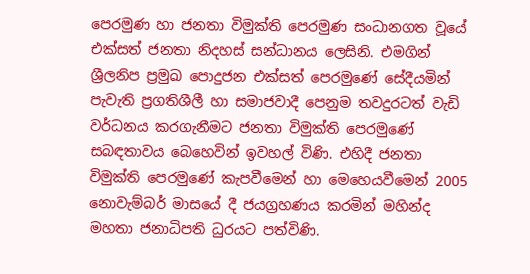පෙරමුණ හා ජනතා විමුක්‌ති පෙරමුණ සංධානගත වූයේ එක්‌සත් ජනතා නිදහස්‌ සන්ධානය ලෙසිනි. එමගින් ශ්‍රීලනිප ප්‍රමුඛ පොදුජන එක්‌සත් පෙරමුණේ සේදීයමින් පැවැති ප්‍රගතිශීලී හා සමාජවාදී පෙනුම තවදුරටත් වැඩි වර්ධනය කරගැනීමට ජනතා විමුක්‌ති පෙරමුණේ සබඳතාවය බෙහෙවින් ඉවහල් විණි. එහිදී ජනතා විමුක්‌ති පෙරමුණේ කැපවීමෙන් හා මෙහෙයවීමෙන් 2005 නොවැම්බර් මාසයේ දී ජයග්‍රහණය කරමින් මහින්ද මහතා ජනාධිපති ධුරයට පත්විණි.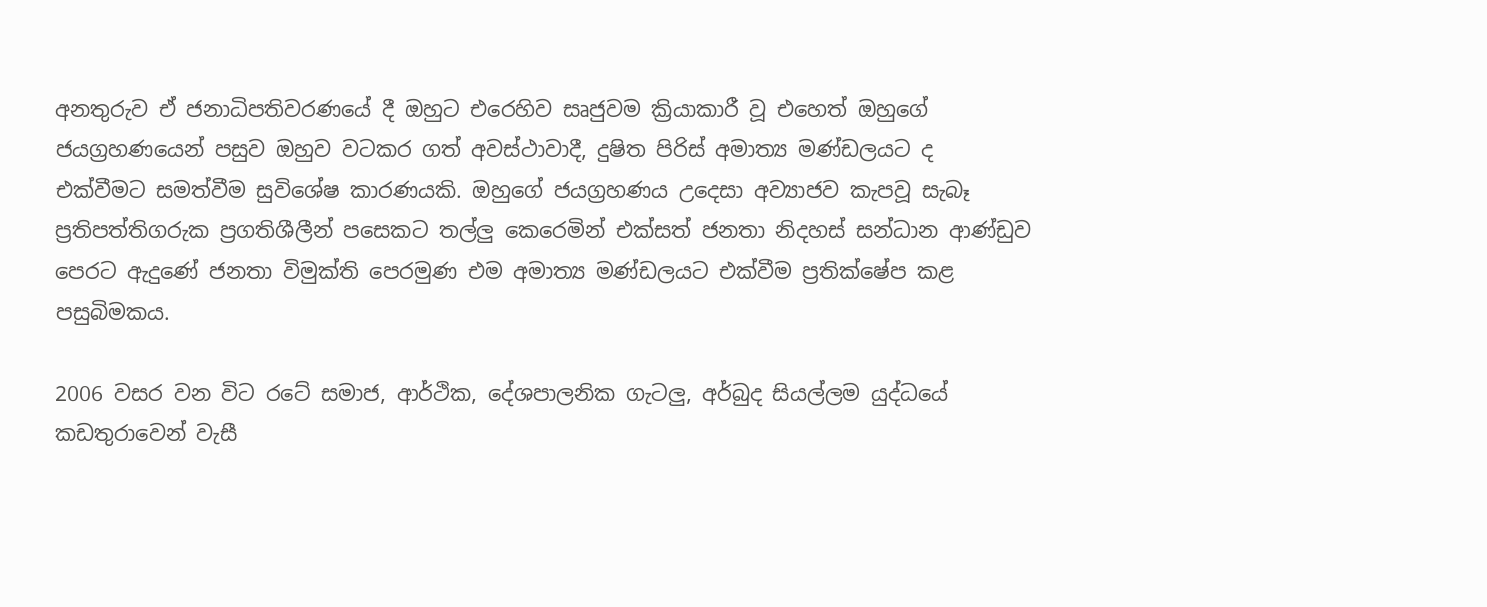අනතුරුව ඒ ජනාධිපතිවරණයේ දී ඔහුට එරෙහිව සෘජුවම ක්‍රියාකාරී වූ එහෙත් ඔහුගේ ජයග්‍රහණයෙන් පසුව ඔහුව වටකර ගත් අවස්‌ථාවාදී, දුෂිත පිරිස්‌ අමාත්‍ය මණ්‌ඩලයට ද එක්‌වීමට සමත්වීම සුවිශේෂ කාරණයකි. ඔහුගේ ජයග්‍රහණය උදෙසා අව්‍යාජව කැපවූ සැබෑ ප්‍රතිපත්තිගරුක ප්‍රගතිශීලීන් පසෙකට තල්ලු කෙරෙමින් එක්‌සත් ජනතා නිදහස්‌ සන්ධාන ආණ්‌ඩුව පෙරට ඇදුණේ ජනතා විමුක්‌ති පෙරමුණ එම අමාත්‍ය මණ්‌ඩලයට එක්‌වීම ප්‍රතික්‌ෂේප කළ පසුබිමකය.

2006 වසර වන විට රටේ සමාජ, ආර්ථික, දේශපාලනික ගැටලු, අර්බුද සියල්ලම යුද්ධයේ කඩතුරාවෙන් වැසී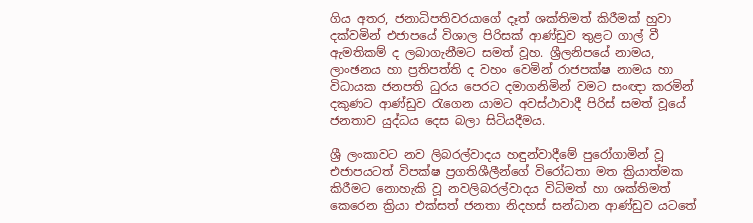ගිය අතර, ජනාධිපතිවරයාගේ දෑත් ශක්‌තිමත් කිරීමක්‌ හුවා දක්‌වමින් එජාපයේ විශාල පිරිසක්‌ ආණ්‌ඩුව තුළට ගාල් වී ඇමතිකම් ද ලබාගැනීමට සමත් වූහ. ශ්‍රීලනිපයේ නාමය, ලාංඡනය හා ප්‍රතිපත්ති ද වහං වෙමින් රාජපක්‌ෂ නාමය හා විධායක ජනපති ධුරය පෙරට දමාගනිමින් වමට සංඥා කරමින් දකුණට ආණ්‌ඩුව රැගෙන යාමට අවස්‌ථාවාදී පිරිස්‌ සමත් වූයේ ජනතාව යුද්ධය දෙස බලා සිටියදීමය.

ශ්‍රී ලංකාවට නව ලිබරල්වාදය හඳුන්වාදීමේ පුරෝගාමින් වූ එජාපයටත් විපක්‌ෂ ප්‍රගතිශීලීන්ගේ විරෝධතා මත ක්‍රියාත්මක කිරීමට නොහැකි වූ නවලිබරල්වාදය විධිමත් හා ශක්‌තිමත් කෙරෙන ක්‍රියා එක්‌සත් ජනතා නිදහස්‌ සන්ධාන ආණ්‌ඩුව යටතේ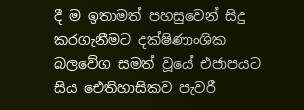දී ම ඉතාමත් පහසුවෙන් සිදු කරගැනීමට දක්‌ෂිණාංශික බලවේග සමත් වූයේ එජාපයට සිය ඓතිහාසිකව පැවරී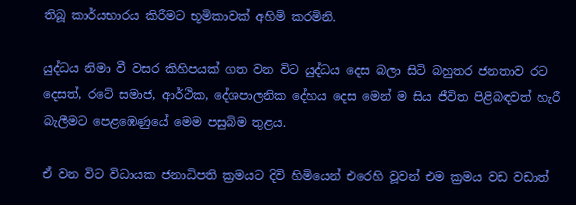තිබූ කාර්යභාරය කිරීමට භූමිකාවක්‌ අහිමි කරමිනි.

යුද්ධය නිමා වී වසර කිහිපයක්‌ ගත වන විට යුද්ධය දෙස බලා සිටි බහුතර ජනතාව රට දෙසත්, රටේ සමාජ, ආර්ථික, දේශපාලනික දේහය දෙස මෙන් ම සිය ජීවිත පිළිබඳවත් හැරී බැලීමට පෙළඹෙණුයේ මෙම පසුබිම තුළය.

ඒ වන විට විධායක ජනාධිපති ක්‍රමයට දිවි හිමියෙන් එරෙහි වූවන් එම ක්‍රමය වඩ වඩාත්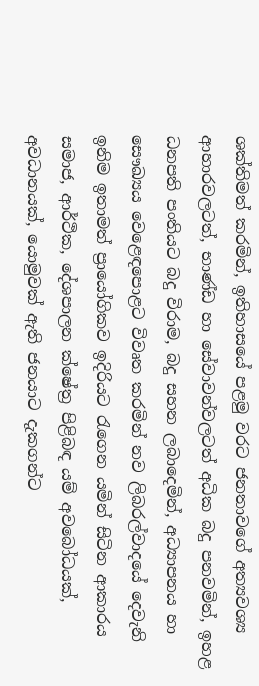ශක්‌තිමත් කරමින්, ඉතිහාසයේ පළමු වරට ජනතාවගේ අත්‍යවශ්‍ය ආහාරවලටත්, භාණ්‌ඩ හා සේවාවන්වලටත් අධික බදු පනවමින්, ඉහළ ධනපති පංතියට බදු විරාම, බදු සහන ලබාදෙමින්, අධ්‍යාපනය හා සෞඛ්‍යය වෙළෙඳපොළට විවෘත කරමින් නව ලිබරල්වාදයේ දෙවැනි ඉනිම ඉතාමත් ප්‍රායෝගිකව ඉදිරියට රැගෙන යමින් සිටින ආකාරය සමාජ, ආර්ථික, දේශපාලන ක්‌ෂේත්‍ර පිළිබඳ යම් අවබෝධයක්‌, අවධානයක්‌, යොමුවක්‌ ඇති ජනයාට දැකගන්ට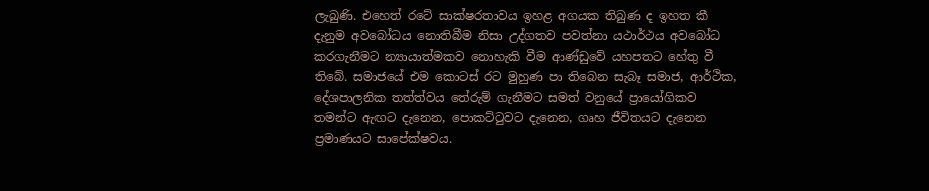ලැබුණි. එහෙත් රටේ සාක්‌ෂරතාවය ඉහළ අගයක තිබුණ ද ඉහත කී දැනුම අවබෝධය නොතිබීම නිසා උද්ගතව පවත්නා යථාර්ථය අවබෝධ කරගැනීමට න්‍යායාත්මකව නොහැකි වීම ආණ්‌ඩුවේ යහපතට හේතු වී තිබේ. සමාජයේ එම කොටස්‌ රට මුහුණ පා තිබෙන සැබෑ සමාජ, ආර්ථික, දේශපාලනික තත්ත්වය තේරුම් ගැනීමට සමත් වනුයේ ප්‍රායෝගිකව තමන්ට ඇඟට දැනෙන, පොකට්‌ටුවට දැනෙන, ගෘහ ජීවිතයට දැනෙන ප්‍රමාණයට සාපේක්‌ෂවය.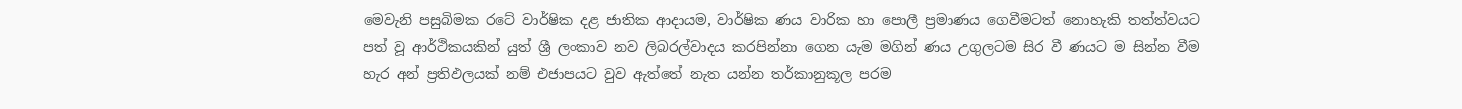මෙවැනි පසුබිමක රටේ වාර්ෂික දළ ජාතික ආදායම, වාර්ෂික ණය වාරික හා පොලී ප්‍රමාණය ගෙවීමටත් නොහැකි තත්ත්වයට පත් වූ ආර්ථිකයකින් යුත් ශ්‍රී ලංකාව නව ලිබරල්වාදය කරපින්නා ගෙන යැම මගින් ණය උගුලටම සිර වී ණයට ම සින්න වීම හැර අන් ප්‍රතිඵලයක්‌ නම් එජාපයට වුව ඇත්තේ නැත යන්න තර්කානුකූල පරම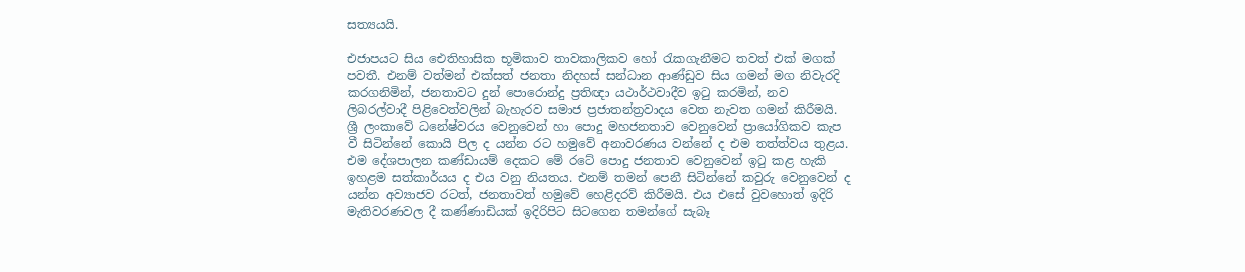සත්‍යයයි.

එජාපයට සිය ඓතිහාසික භූමිකාව තාවකාලිකව හෝ රැකගැනීමට තවත් එක්‌ මගක්‌ පවතී. එනම් වත්මන් එක්‌සත් ජනතා නිදහස්‌ සන්ධාන ආණ්‌ඩුව සිය ගමන් මග නිවැරදි කරගනිමින්, ජනතාවට දුන් පොරොන්දු ප්‍රතිඥා යථාර්ථවාදීව ඉටු කරමින්, නව ලිබරල්වාදී පිළිවෙත්වලින් බැහැරව සමාජ ප්‍රජාතන්ත්‍රවාදය වෙත නැවත ගමන් කිරීමයි. ශ්‍රී ලංකාවේ ධනේෂ්වරය වෙනුවෙන් හා පොදු මහජනතාව වෙනුවෙන් ප්‍රායෝගිකව කැප වී සිටින්නේ කොයි පිල ද යන්න රට හමුවේ අනාවරණය වන්නේ ද එම තත්ත්වය තුළය. එම දේශපාලන කණ්‌ඩායම් දෙකට මේ රටේ පොදු ජනතාව වෙනුවෙන් ඉටු කළ හැකි ඉහළම සත්කාර්යය ද එය වනු නියතය. එනම් තමන් පෙනී සිටින්නේ කවුරු වෙනුවෙන් ද යන්න අව්‍යාජව රටත්, ජනතාවත් හමුවේ හෙළිදරව් කිරීමයි. එය එසේ වුවහොත් ඉදිරි මැතිවරණවල දී කණ්‌ණාඩියක්‌ ඉදිරිපිට සිටගෙන තමන්ගේ සැබෑ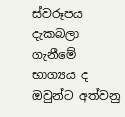ස්‌වරූපය දැකබලා ගැනීමේ භාග්‍යය ද ඔවුන්ට අත්වනු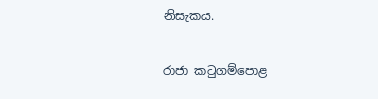නිසැකය.

රාජා කටුගම්පොළ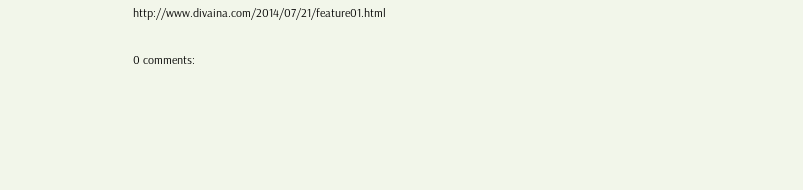http://www.divaina.com/2014/07/21/feature01.html

0 comments: